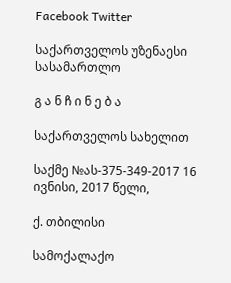Facebook Twitter

საქართველოს უზენაესი სასამართლო

გ ა ნ ჩ ი ნ ე ბ ა

საქართველოს სახელით

საქმე №ას-375-349-2017 16 ივნისი, 2017 წელი,

ქ. თბილისი

სამოქალაქო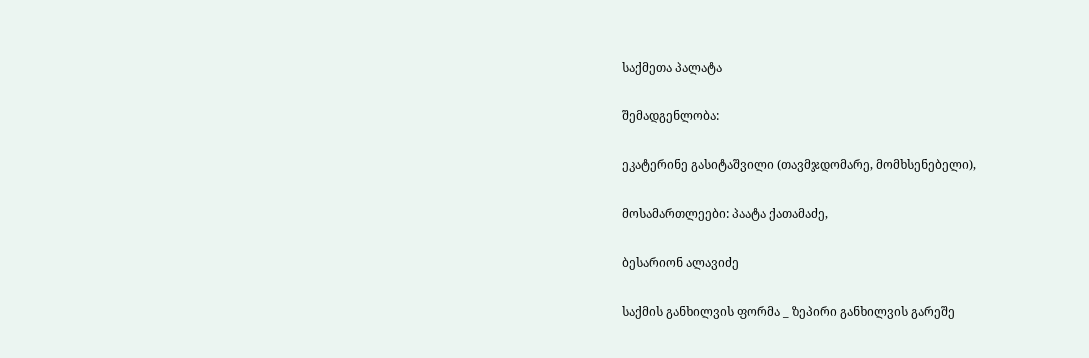საქმეთა პალატა

შემადგენლობა:

ეკატერინე გასიტაშვილი (თავმჯდომარე, მომხსენებელი),

მოსამართლეები: პაატა ქათამაძე,

ბესარიონ ალავიძე

საქმის განხილვის ფორმა _ ზეპირი განხილვის გარეშე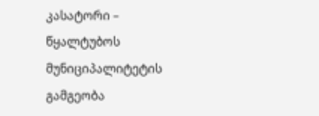კასატორი – წყალტუბოს მუნიციპალიტეტის გამგეობა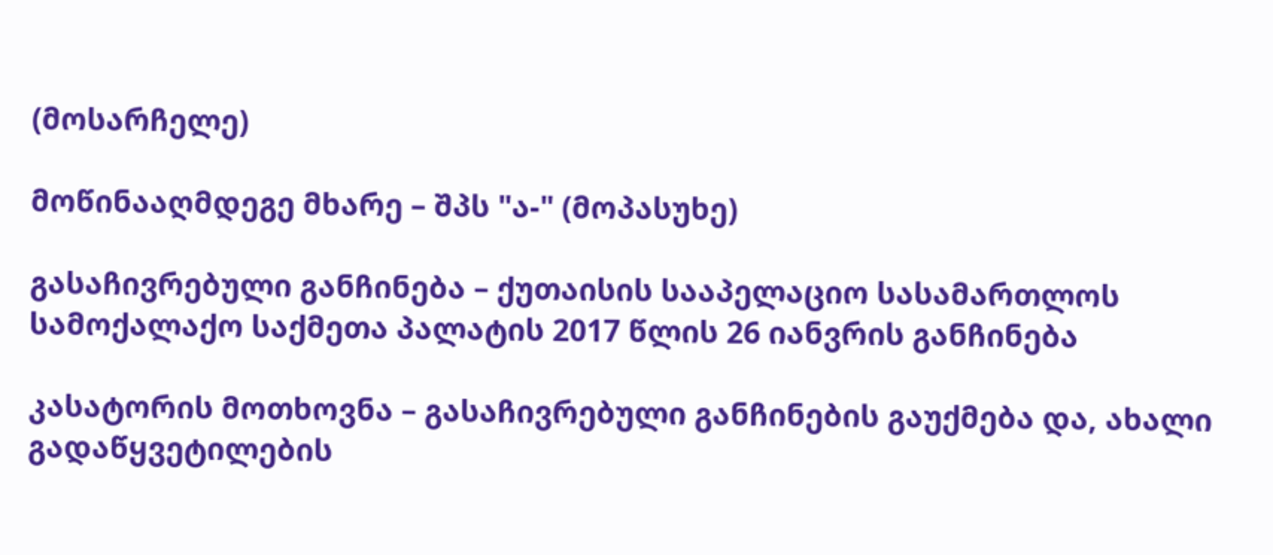(მოსარჩელე)

მოწინააღმდეგე მხარე – შპს "ა-" (მოპასუხე)

გასაჩივრებული განჩინება – ქუთაისის სააპელაციო სასამართლოს სამოქალაქო საქმეთა პალატის 2017 წლის 26 იანვრის განჩინება

კასატორის მოთხოვნა – გასაჩივრებული განჩინების გაუქმება და, ახალი გადაწყვეტილების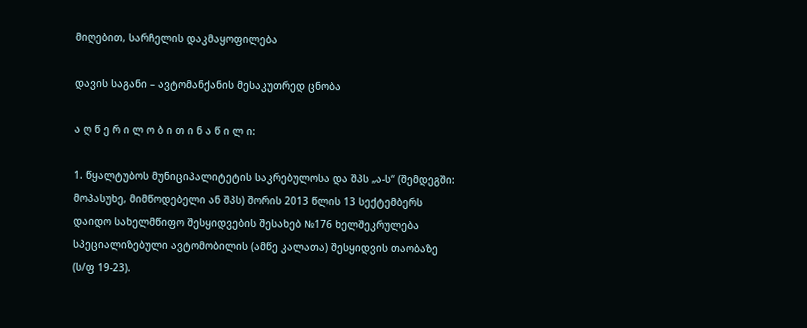მიღებით, სარჩელის დაკმაყოფილება

დავის საგანი – ავტომანქანის მესაკუთრედ ცნობა

ა ღ წ ე რ ი ლ ო ბ ი თ ი ნ ა წ ი ლ ი:

1. წყალტუბოს მუნიციპალიტეტის საკრებულოსა და შპს „ა-ს“ (შემდეგში: მოპასუხე, მიმწოდებელი ან შპს) შორის 2013 წლის 13 სექტემბერს დაიდო სახელმწიფო შესყიდვების შესახებ №176 ხელშეკრულება სპეციალიზებული ავტომობილის (ამწე კალათა) შესყიდვის თაობაზე (ს/ფ 19-23).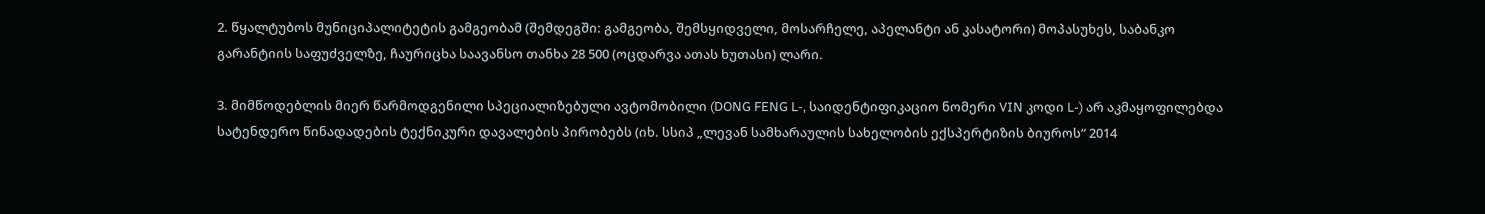2. წყალტუბოს მუნიციპალიტეტის გამგეობამ (შემდეგში: გამგეობა, შემსყიდველი, მოსარჩელე, აპელანტი ან კასატორი) მოპასუხეს, საბანკო გარანტიის საფუძველზე, ჩაურიცხა საავანსო თანხა 28 500 (ოცდარვა ათას ხუთასი) ლარი.

3. მიმწოდებლის მიერ წარმოდგენილი სპეციალიზებული ავტომობილი (DONG FENG L-, საიდენტიფიკაციო ნომერი VIN კოდი L-) არ აკმაყოფილებდა სატენდერო წინადადების ტექნიკური დავალების პირობებს (იხ. სსიპ „ლევან სამხარაულის სახელობის ექსპერტიზის ბიუროს“ 2014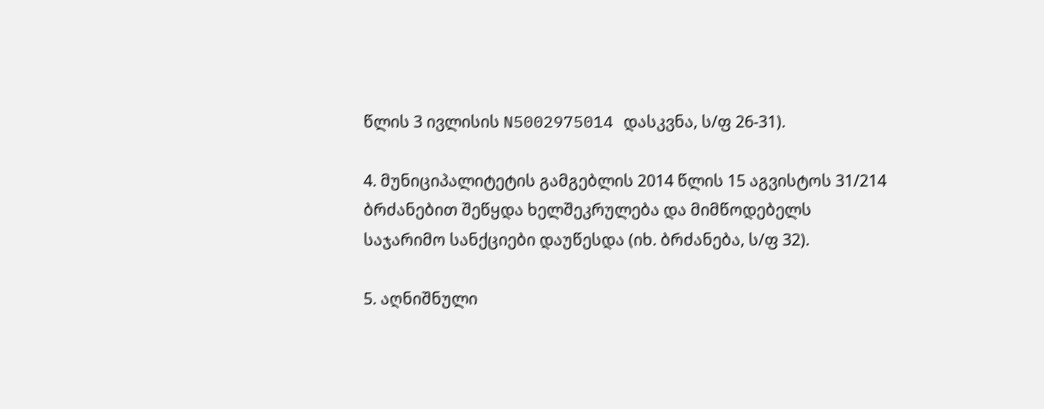წლის 3 ივლისის N5002975014 დასკვნა, ს/ფ 26-31).

4. მუნიციპალიტეტის გამგებლის 2014 წლის 15 აგვისტოს 31/214 ბრძანებით შეწყდა ხელშეკრულება და მიმწოდებელს საჯარიმო სანქციები დაუწესდა (იხ. ბრძანება, ს/ფ 32).

5. აღნიშნული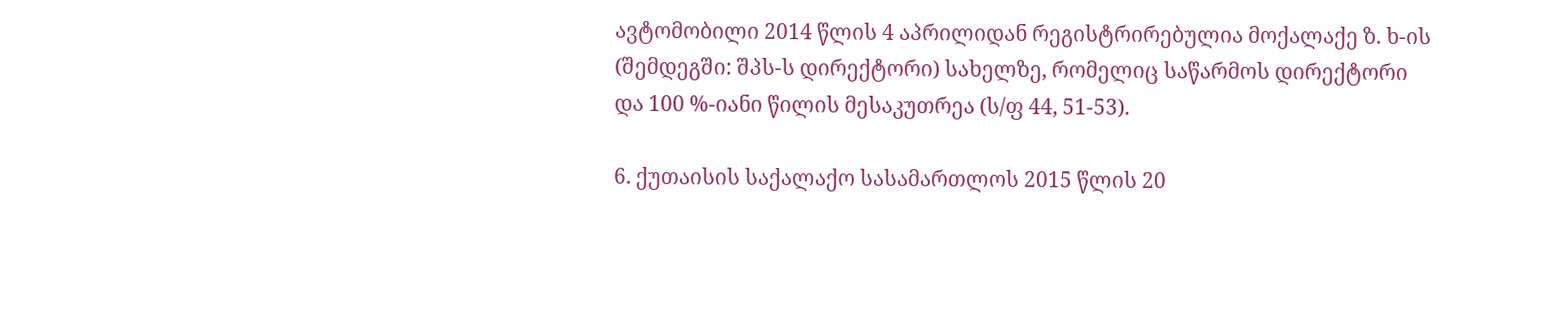ავტომობილი 2014 წლის 4 აპრილიდან რეგისტრირებულია მოქალაქე ზ. ხ-ის (შემდეგში: შპს-ს დირექტორი) სახელზე, რომელიც საწარმოს დირექტორი და 100 %-იანი წილის მესაკუთრეა (ს/ფ 44, 51-53).

6. ქუთაისის საქალაქო სასამართლოს 2015 წლის 20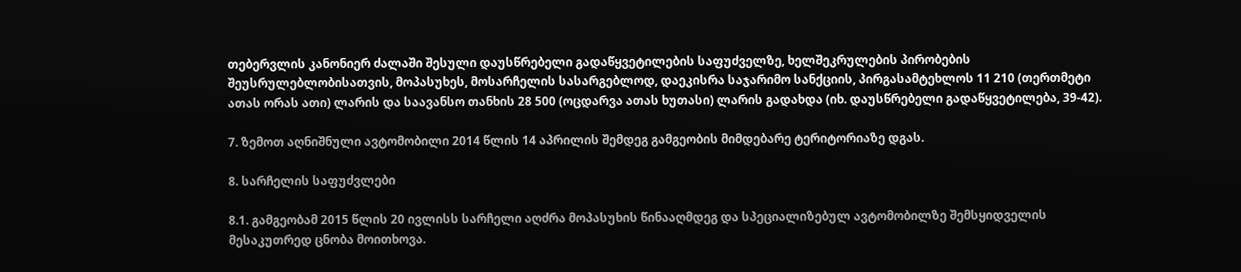თებერვლის კანონიერ ძალაში შესული დაუსწრებელი გადაწყვეტილების საფუძველზე, ხელშეკრულების პირობების შეუსრულებლობისათვის, მოპასუხეს, მოსარჩელის სასარგებლოდ, დაეკისრა საჯარიმო სანქციის, პირგასამტეხლოს 11 210 (თერთმეტი ათას ორას ათი) ლარის და საავანსო თანხის 28 500 (ოცდარვა ათას ხუთასი) ლარის გადახდა (იხ. დაუსწრებელი გადაწყვეტილება, 39-42).

7. ზემოთ აღნიშნული ავტომობილი 2014 წლის 14 აპრილის შემდეგ გამგეობის მიმდებარე ტერიტორიაზე დგას.

8. სარჩელის საფუძვლები

8.1. გამგეობამ 2015 წლის 20 ივლისს სარჩელი აღძრა მოპასუხის წინააღმდეგ და სპეციალიზებულ ავტომობილზე შემსყიდველის მესაკუთრედ ცნობა მოითხოვა.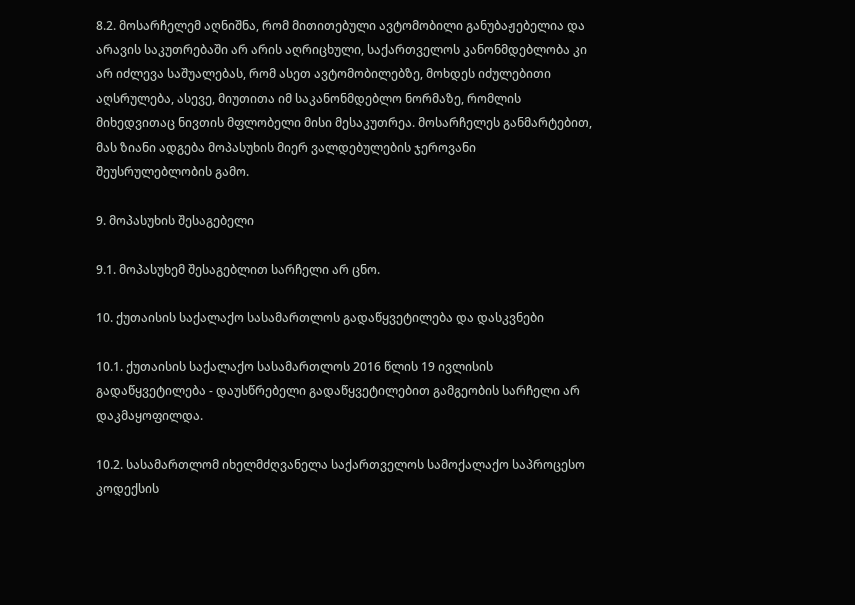8.2. მოსარჩელემ აღნიშნა, რომ მითითებული ავტომობილი განუბაჟებელია და არავის საკუთრებაში არ არის აღრიცხული, საქართველოს კანონმდებლობა კი არ იძლევა საშუალებას, რომ ასეთ ავტომობილებზე, მოხდეს იძულებითი აღსრულება, ასევე, მიუთითა იმ საკანონმდებლო ნორმაზე, რომლის მიხედვითაც ნივთის მფლობელი მისი მესაკუთრეა. მოსარჩელეს განმარტებით, მას ზიანი ადგება მოპასუხის მიერ ვალდებულების ჯეროვანი შეუსრულებლობის გამო.

9. მოპასუხის შესაგებელი

9.1. მოპასუხემ შესაგებლით სარჩელი არ ცნო.

10. ქუთაისის საქალაქო სასამართლოს გადაწყვეტილება და დასკვნები

10.1. ქუთაისის საქალაქო სასამართლოს 2016 წლის 19 ივლისის გადაწყვეტილება - დაუსწრებელი გადაწყვეტილებით გამგეობის სარჩელი არ დაკმაყოფილდა.

10.2. სასამართლომ იხელმძღვანელა საქართველოს სამოქალაქო საპროცესო კოდექსის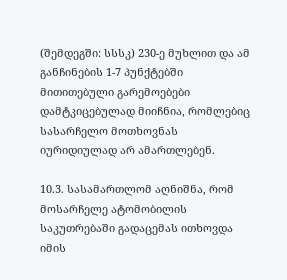(შემდეგში: სსსკ) 230-ე მუხლით და ამ განჩინების 1-7 პუნქტებში მითითებული გარემოებები დამტკიცებულად მიიჩნია, რომლებიც სასარჩელო მოთხოვნას იურიდიულად არ ამართლებენ.

10.3. სასამართლომ აღნიშნა, რომ მოსარჩელე ატომობილის საკუთრებაში გადაცემას ითხოვდა იმის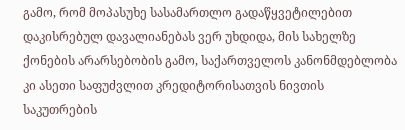გამო, რომ მოპასუხე სასამართლო გადაწყვეტილებით დაკისრებულ დავალიანებას ვერ უხდიდა, მის სახელზე ქონების არარსებობის გამო, საქართველოს კანონმდებლობა კი ასეთი საფუძვლით კრედიტორისათვის ნივთის საკუთრების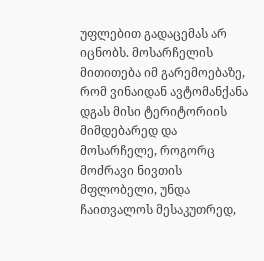უფლებით გადაცემას არ იცნობს. მოსარჩელის მითითება იმ გარემოებაზე, რომ ვინაიდან ავტომანქანა დგას მისი ტერიტორიის მიმდებარედ და მოსარჩელე, როგორც მოძრავი ნივთის მფლობელი, უნდა ჩაითვალოს მესაკუთრედ,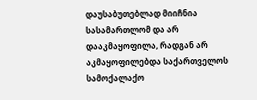დაუსაბუთებლად მიიჩნია სასამართლომ და არ დააკმაყოფილა, რადგან არ აკმაყოფილებდა საქართველოს სამოქალაქო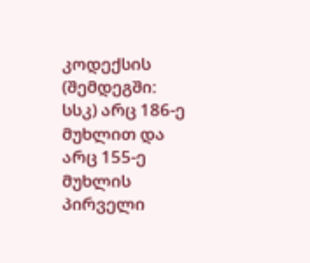კოდექსის (შემდეგში: სსკ) არც 186-ე მუხლით და არც 155-ე მუხლის პირველი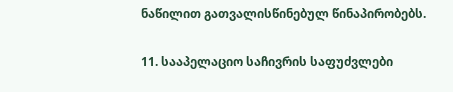ნაწილით გათვალისწინებულ წინაპირობებს.

11. სააპელაციო საჩივრის საფუძვლები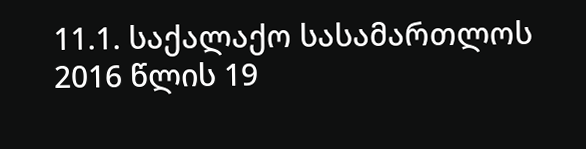11.1. საქალაქო სასამართლოს 2016 წლის 19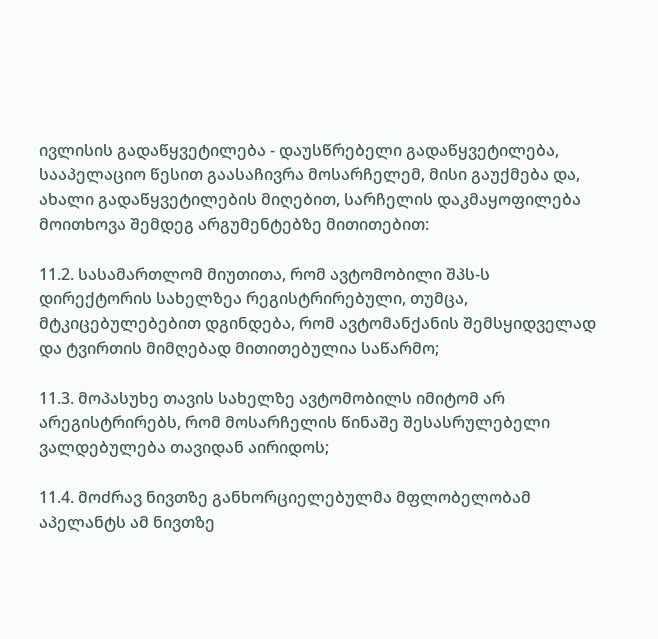ივლისის გადაწყვეტილება - დაუსწრებელი გადაწყვეტილება, სააპელაციო წესით გაასაჩივრა მოსარჩელემ, მისი გაუქმება და, ახალი გადაწყვეტილების მიღებით, სარჩელის დაკმაყოფილება მოითხოვა შემდეგ არგუმენტებზე მითითებით:

11.2. სასამართლომ მიუთითა, რომ ავტომობილი შპს-ს დირექტორის სახელზეა რეგისტრირებული, თუმცა, მტკიცებულებებით დგინდება, რომ ავტომანქანის შემსყიდველად და ტვირთის მიმღებად მითითებულია საწარმო;

11.3. მოპასუხე თავის სახელზე ავტომობილს იმიტომ არ არეგისტრირებს, რომ მოსარჩელის წინაშე შესასრულებელი ვალდებულება თავიდან აირიდოს;

11.4. მოძრავ ნივთზე განხორციელებულმა მფლობელობამ აპელანტს ამ ნივთზე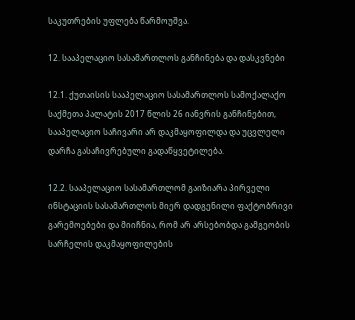საკუთრების უფლება წარმოუშვა.

12. სააპელაციო სასამართლოს განჩინება და დასკვნები

12.1. ქუთაისის სააპელაციო სასამართლოს სამოქალაქო საქმეთა პალატის 2017 წლის 26 იანვრის განჩინებით, სააპელაციო საჩივარი არ დაკმაყოფილდა და უცვლელი დარჩა გასაჩივრებული გადაწყვეტილება.

12.2. სააპელაციო სასამართლომ გაიზიარა პირველი ინსტაციის სასამართლოს მიერ დადგენილი ფაქტობრივი გარემოებები და მიიჩნია, რომ არ არსებობდა გამგეობის სარჩელის დაკმაყოფილების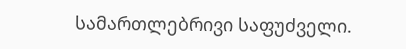სამართლებრივი საფუძველი.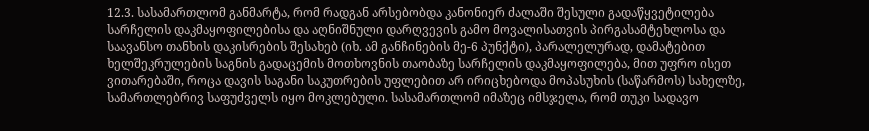12.3. სასამართლომ განმარტა, რომ რადგან არსებობდა კანონიერ ძალაში შესული გადაწყვეტილება სარჩელის დაკმაყოფილებისა და აღნიშნული დარღვევის გამო მოვალისათვის პირგასამტეხლოსა და საავანსო თანხის დაკისრების შესახებ (იხ. ამ განჩინების მე-6 პუნქტი), პარალელურად, დამატებით ხელშეკრულების საგნის გადაცემის მოთხოვნის თაობაზე სარჩელის დაკმაყოფილება, მით უფრო ისეთ ვითარებაში, როცა დავის საგანი საკუთრების უფლებით არ ირიცხებოდა მოპასუხის (საწარმოს) სახელზე, სამართლებრივ საფუძველს იყო მოკლებული. სასამართლომ იმაზეც იმსჯელა, რომ თუკი სადავო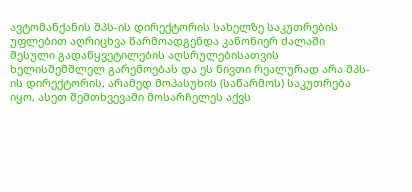ავტომანქანის შპს-ის დირექტორის სახელზე საკუთრების უფლებით აღრიცხვა წარმოადგენდა კანონიერ ძალაში შესული გადაწყვეტილების აღსრულებისათვის ხელისშემშლელ გარემოებას და ეს ნივთი რეალურად არა შპს-ის დირექტორის, არამედ მოპასუხის (საწარმოს) საკუთრება იყო, ასეთ შემთხვევაში მოსარჩელეს აქვს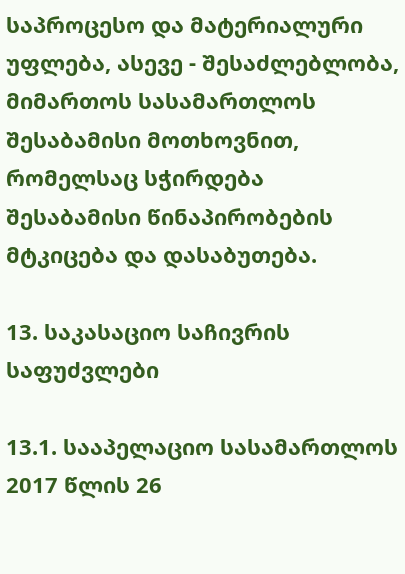საპროცესო და მატერიალური უფლება, ასევე - შესაძლებლობა, მიმართოს სასამართლოს შესაბამისი მოთხოვნით, რომელსაც სჭირდება შესაბამისი წინაპირობების მტკიცება და დასაბუთება.

13. საკასაციო საჩივრის საფუძვლები

13.1. სააპელაციო სასამართლოს 2017 წლის 26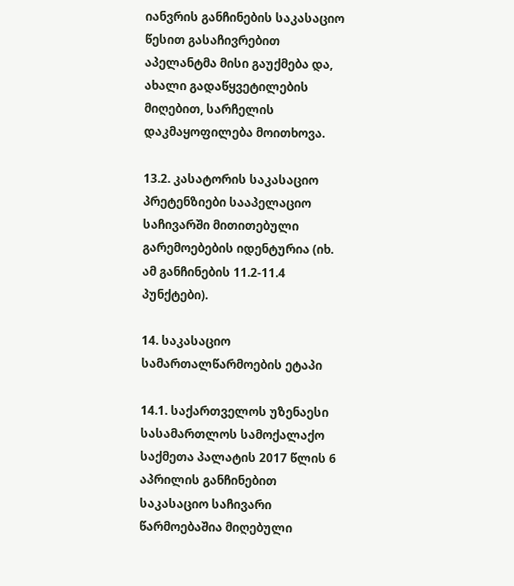იანვრის განჩინების საკასაციო წესით გასაჩივრებით აპელანტმა მისი გაუქმება და, ახალი გადაწყვეტილების მიღებით, სარჩელის დაკმაყოფილება მოითხოვა.

13.2. კასატორის საკასაციო პრეტენზიები სააპელაციო საჩივარში მითითებული გარემოებების იდენტურია (იხ. ამ განჩინების 11.2-11.4 პუნქტები).

14. საკასაციო სამართალწარმოების ეტაპი

14.1. საქართველოს უზენაესი სასამართლოს სამოქალაქო საქმეთა პალატის 2017 წლის 6 აპრილის განჩინებით საკასაციო საჩივარი წარმოებაშია მიღებული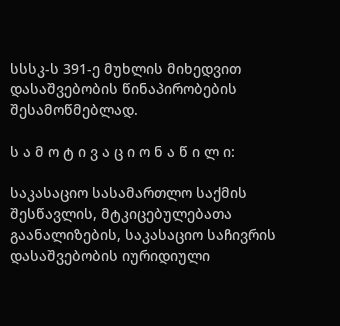სსსკ-ს 391-ე მუხლის მიხედვით დასაშვებობის წინაპირობების შესამოწმებლად.

ს ა მ ო ტ ი ვ ა ც ი ო ნ ა წ ი ლ ი:

საკასაციო სასამართლო საქმის შესწავლის, მტკიცებულებათა გაანალიზების, საკასაციო საჩივრის დასაშვებობის იურიდიული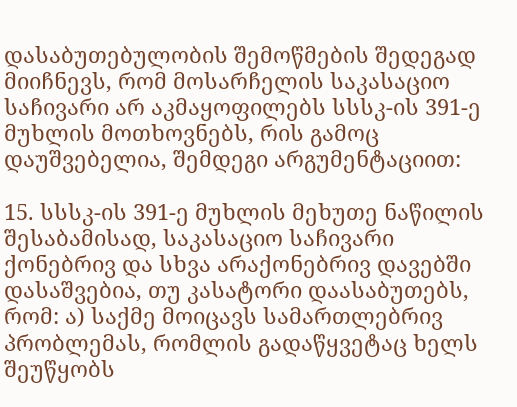დასაბუთებულობის შემოწმების შედეგად მიიჩნევს, რომ მოსარჩელის საკასაციო საჩივარი არ აკმაყოფილებს სსსკ-ის 391-ე მუხლის მოთხოვნებს, რის გამოც დაუშვებელია, შემდეგი არგუმენტაციით:

15. სსსკ-ის 391-ე მუხლის მეხუთე ნაწილის შესაბამისად, საკასაციო საჩივარი ქონებრივ და სხვა არაქონებრივ დავებში დასაშვებია, თუ კასატორი დაასაბუთებს, რომ: ა) საქმე მოიცავს სამართლებრივ პრობლემას, რომლის გადაწყვეტაც ხელს შეუწყობს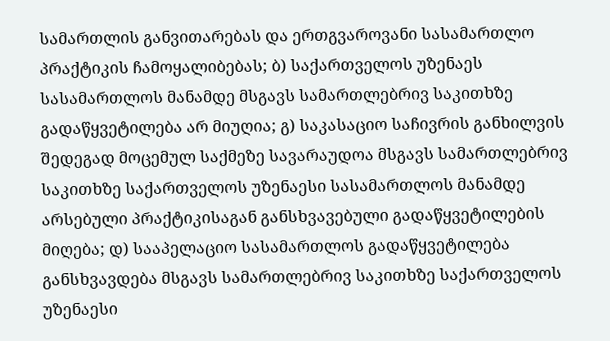სამართლის განვითარებას და ერთგვაროვანი სასამართლო პრაქტიკის ჩამოყალიბებას; ბ) საქართველოს უზენაეს სასამართლოს მანამდე მსგავს სამართლებრივ საკითხზე გადაწყვეტილება არ მიუღია; გ) საკასაციო საჩივრის განხილვის შედეგად მოცემულ საქმეზე სავარაუდოა მსგავს სამართლებრივ საკითხზე საქართველოს უზენაესი სასამართლოს მანამდე არსებული პრაქტიკისაგან განსხვავებული გადაწყვეტილების მიღება; დ) სააპელაციო სასამართლოს გადაწყვეტილება განსხვავდება მსგავს სამართლებრივ საკითხზე საქართველოს უზენაესი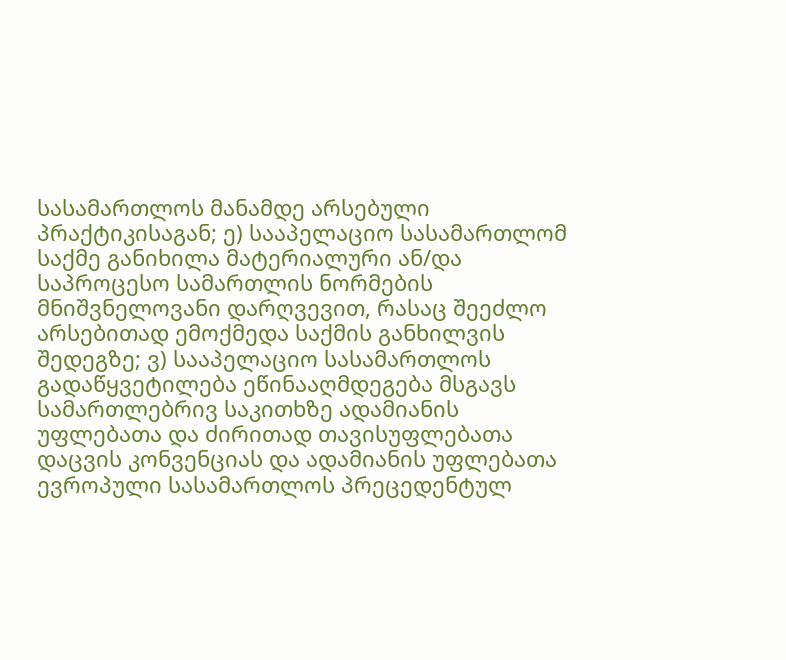სასამართლოს მანამდე არსებული პრაქტიკისაგან; ე) სააპელაციო სასამართლომ საქმე განიხილა მატერიალური ან/და საპროცესო სამართლის ნორმების მნიშვნელოვანი დარღვევით, რასაც შეეძლო არსებითად ემოქმედა საქმის განხილვის შედეგზე; ვ) სააპელაციო სასამართლოს გადაწყვეტილება ეწინააღმდეგება მსგავს სამართლებრივ საკითხზე ადამიანის უფლებათა და ძირითად თავისუფლებათა დაცვის კონვენციას და ადამიანის უფლებათა ევროპული სასამართლოს პრეცედენტულ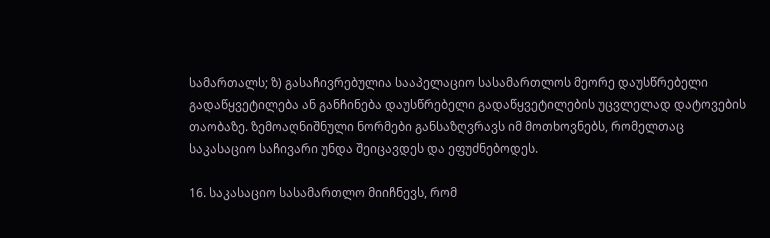სამართალს; ზ) გასაჩივრებულია სააპელაციო სასამართლოს მეორე დაუსწრებელი გადაწყვეტილება ან განჩინება დაუსწრებელი გადაწყვეტილების უცვლელად დატოვების თაობაზე. ზემოაღნიშნული ნორმები განსაზღვრავს იმ მოთხოვნებს, რომელთაც საკასაციო საჩივარი უნდა შეიცავდეს და ეფუძნებოდეს.

16. საკასაციო სასამართლო მიიჩნევს, რომ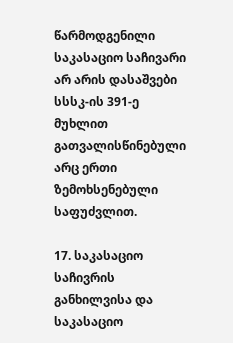წარმოდგენილი საკასაციო საჩივარი არ არის დასაშვები სსსკ-ის 391-ე მუხლით გათვალისწინებული არც ერთი ზემოხსენებული საფუძვლით.

17. საკასაციო საჩივრის განხილვისა და საკასაციო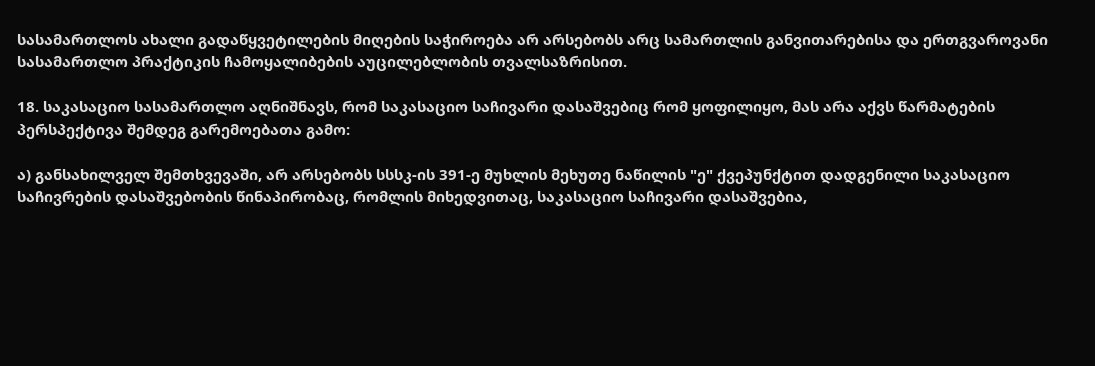სასამართლოს ახალი გადაწყვეტილების მიღების საჭიროება არ არსებობს არც სამართლის განვითარებისა და ერთგვაროვანი სასამართლო პრაქტიკის ჩამოყალიბების აუცილებლობის თვალსაზრისით.

18. საკასაციო სასამართლო აღნიშნავს, რომ საკასაციო საჩივარი დასაშვებიც რომ ყოფილიყო, მას არა აქვს წარმატების პერსპექტივა შემდეგ გარემოებათა გამო:

ა) განსახილველ შემთხვევაში, არ არსებობს სსსკ-ის 391-ე მუხლის მეხუთე ნაწილის "ე" ქვეპუნქტით დადგენილი საკასაციო საჩივრების დასაშვებობის წინაპირობაც, რომლის მიხედვითაც, საკასაციო საჩივარი დასაშვებია,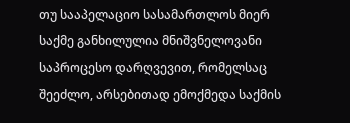თუ სააპელაციო სასამართლოს მიერ საქმე განხილულია მნიშვნელოვანი საპროცესო დარღვევით, რომელსაც შეეძლო, არსებითად ემოქმედა საქმის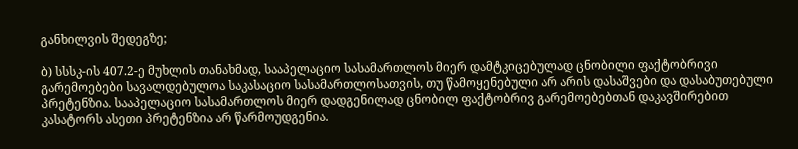განხილვის შედეგზე;

ბ) სსსკ-ის 407.2-ე მუხლის თანახმად, სააპელაციო სასამართლოს მიერ დამტკიცებულად ცნობილი ფაქტობრივი გარემოებები სავალდებულოა საკასაციო სასამართლოსათვის, თუ წამოყენებული არ არის დასაშვები და დასაბუთებული პრეტენზია. სააპელაციო სასამართლოს მიერ დადგენილად ცნობილ ფაქტობრივ გარემოებებთან დაკავშირებით კასატორს ასეთი პრეტენზია არ წარმოუდგენია.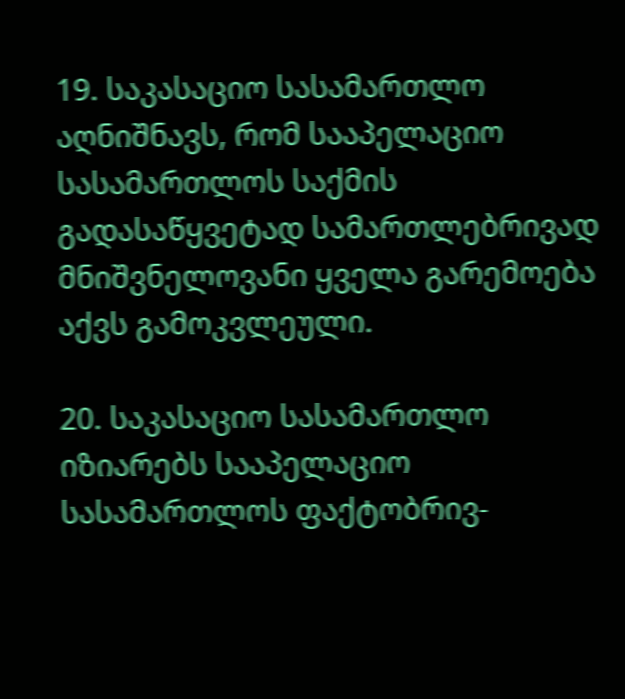19. საკასაციო სასამართლო აღნიშნავს, რომ სააპელაციო სასამართლოს საქმის გადასაწყვეტად სამართლებრივად მნიშვნელოვანი ყველა გარემოება აქვს გამოკვლეული.

20. საკასაციო სასამართლო იზიარებს სააპელაციო სასამართლოს ფაქტობრივ-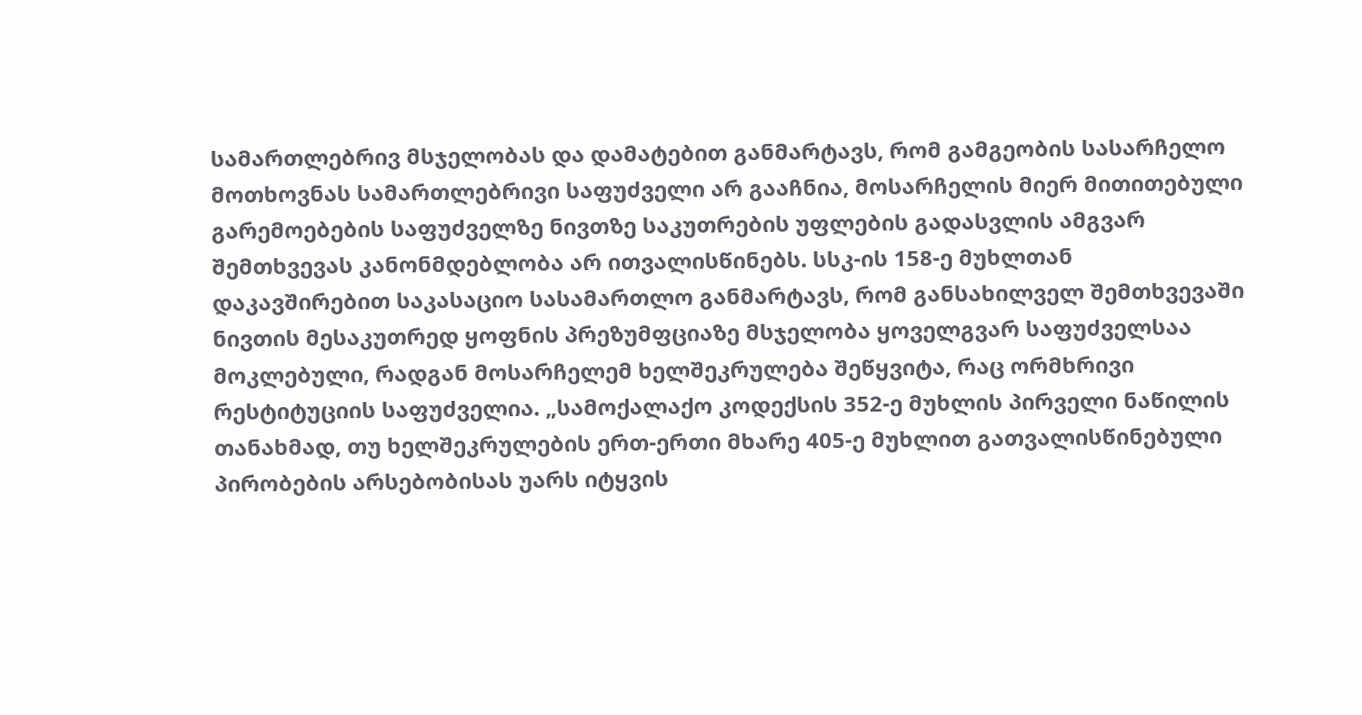სამართლებრივ მსჯელობას და დამატებით განმარტავს, რომ გამგეობის სასარჩელო მოთხოვნას სამართლებრივი საფუძველი არ გააჩნია, მოსარჩელის მიერ მითითებული გარემოებების საფუძველზე ნივთზე საკუთრების უფლების გადასვლის ამგვარ შემთხვევას კანონმდებლობა არ ითვალისწინებს. სსკ-ის 158-ე მუხლთან დაკავშირებით საკასაციო სასამართლო განმარტავს, რომ განსახილველ შემთხვევაში ნივთის მესაკუთრედ ყოფნის პრეზუმფციაზე მსჯელობა ყოველგვარ საფუძველსაა მოკლებული, რადგან მოსარჩელემ ხელშეკრულება შეწყვიტა, რაც ორმხრივი რესტიტუციის საფუძველია. „სამოქალაქო კოდექსის 352-ე მუხლის პირველი ნაწილის თანახმად, თუ ხელშეკრულების ერთ-ერთი მხარე 405-ე მუხლით გათვალისწინებული პირობების არსებობისას უარს იტყვის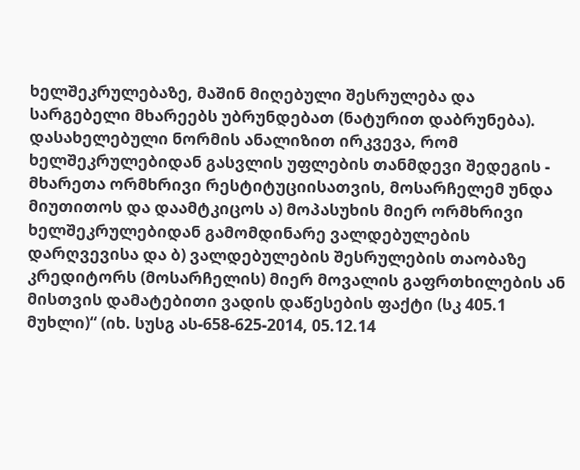ხელშეკრულებაზე, მაშინ მიღებული შესრულება და სარგებელი მხარეებს უბრუნდებათ (ნატურით დაბრუნება). დასახელებული ნორმის ანალიზით ირკვევა, რომ ხელშეკრულებიდან გასვლის უფლების თანმდევი შედეგის - მხარეთა ორმხრივი რესტიტუციისათვის, მოსარჩელემ უნდა მიუთითოს და დაამტკიცოს ა) მოპასუხის მიერ ორმხრივი ხელშეკრულებიდან გამომდინარე ვალდებულების დარღვევისა და ბ) ვალდებულების შესრულების თაობაზე კრედიტორს (მოსარჩელის) მიერ მოვალის გაფრთხილების ან მისთვის დამატებითი ვადის დაწესების ფაქტი (სკ 405.1 მუხლი)“ (იხ. სუსგ ას-658-625-2014, 05.12.14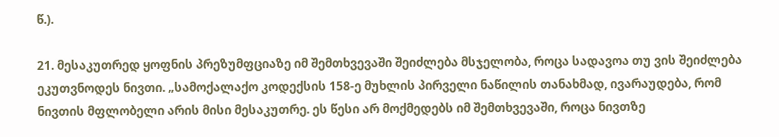წ.).

21. მესაკუთრედ ყოფნის პრეზუმფციაზე იმ შემთხვევაში შეიძლება მსჯელობა, როცა სადავოა თუ ვის შეიძლება ეკუთვნოდეს ნივთი. „სამოქალაქო კოდექსის 158-ე მუხლის პირველი ნაწილის თანახმად, ივარაუდება, რომ ნივთის მფლობელი არის მისი მესაკუთრე. ეს წესი არ მოქმედებს იმ შემთხვევაში, როცა ნივთზე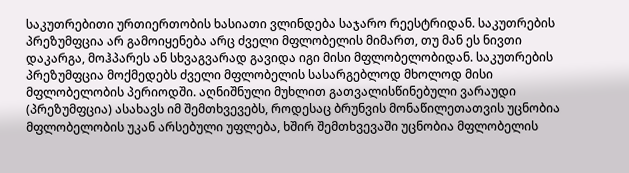საკუთრებითი ურთიერთობის ხასიათი ვლინდება საჯარო რეესტრიდან. საკუთრების პრეზუმფცია არ გამოიყენება არც ძველი მფლობელის მიმართ, თუ მან ეს ნივთი დაკარგა, მოჰპარეს ან სხვაგვარად გავიდა იგი მისი მფლობელობიდან. საკუთრების პრეზუმფცია მოქმედებს ძველი მფლობელის სასარგებლოდ მხოლოდ მისი მფლობელობის პერიოდში. აღნიშნული მუხლით გათვალისწინებული ვარაუდი (პრეზუმფცია) ასახავს იმ შემთხვევებს, როდესაც ბრუნვის მონაწილეთათვის უცნობია მფლობელობის უკან არსებული უფლება, ხშირ შემთხვევაში უცნობია მფლობელის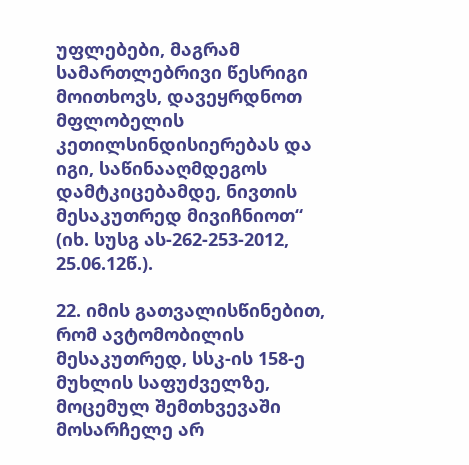უფლებები, მაგრამ სამართლებრივი წესრიგი მოითხოვს, დავეყრდნოთ მფლობელის კეთილსინდისიერებას და იგი, საწინააღმდეგოს დამტკიცებამდე, ნივთის მესაკუთრედ მივიჩნიოთ“ (იხ. სუსგ ას-262-253-2012, 25.06.12წ.).

22. იმის გათვალისწინებით, რომ ავტომობილის მესაკუთრედ, სსკ-ის 158-ე მუხლის საფუძველზე, მოცემულ შემთხვევაში მოსარჩელე არ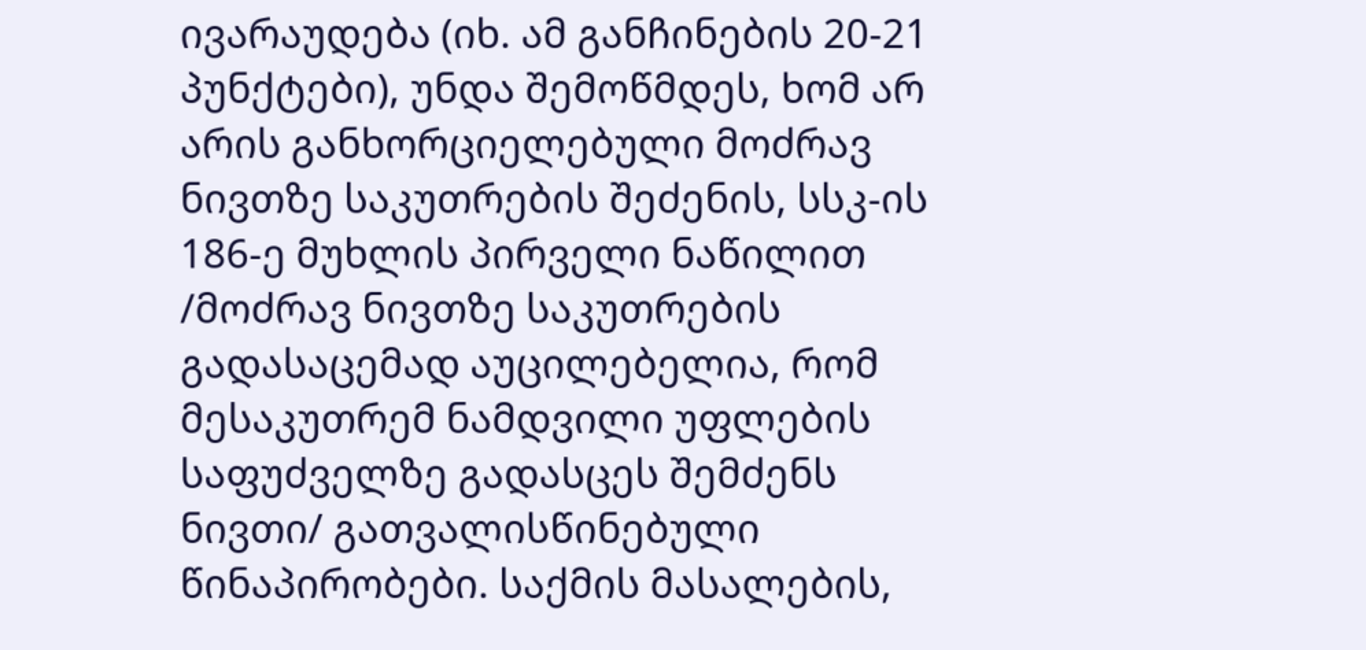ივარაუდება (იხ. ამ განჩინების 20-21 პუნქტები), უნდა შემოწმდეს, ხომ არ არის განხორციელებული მოძრავ ნივთზე საკუთრების შეძენის, სსკ-ის 186-ე მუხლის პირველი ნაწილით /მოძრავ ნივთზე საკუთრების გადასაცემად აუცილებელია, რომ მესაკუთრემ ნამდვილი უფლების საფუძველზე გადასცეს შემძენს ნივთი/ გათვალისწინებული წინაპირობები. საქმის მასალების,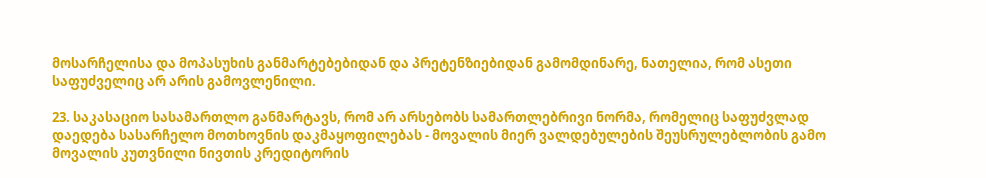მოსარჩელისა და მოპასუხის განმარტებებიდან და პრეტენზიებიდან გამომდინარე, ნათელია, რომ ასეთი საფუძველიც არ არის გამოვლენილი.

23. საკასაციო სასამართლო განმარტავს, რომ არ არსებობს სამართლებრივი ნორმა, რომელიც საფუძვლად დაედება სასარჩელო მოთხოვნის დაკმაყოფილებას - მოვალის მიერ ვალდებულების შეუსრულებლობის გამო მოვალის კუთვნილი ნივთის კრედიტორის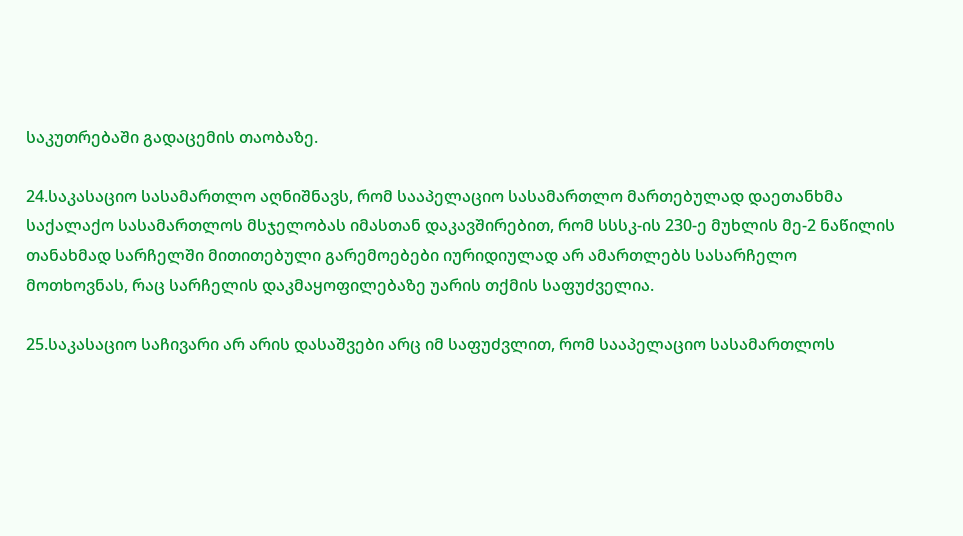საკუთრებაში გადაცემის თაობაზე.

24.საკასაციო სასამართლო აღნიშნავს, რომ სააპელაციო სასამართლო მართებულად დაეთანხმა საქალაქო სასამართლოს მსჯელობას იმასთან დაკავშირებით, რომ სსსკ-ის 230-ე მუხლის მე-2 ნაწილის თანახმად სარჩელში მითითებული გარემოებები იურიდიულად არ ამართლებს სასარჩელო მოთხოვნას, რაც სარჩელის დაკმაყოფილებაზე უარის თქმის საფუძველია.

25.საკასაციო საჩივარი არ არის დასაშვები არც იმ საფუძვლით, რომ სააპელაციო სასამართლოს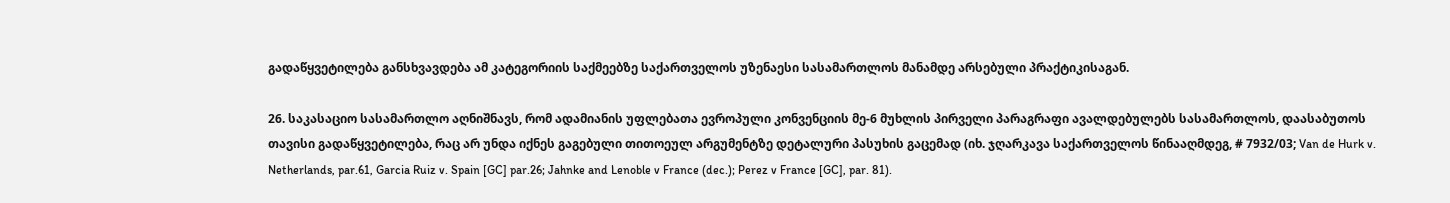გადაწყვეტილება განსხვავდება ამ კატეგორიის საქმეებზე საქართველოს უზენაესი სასამართლოს მანამდე არსებული პრაქტიკისაგან.

26. საკასაციო სასამართლო აღნიშნავს, რომ ადამიანის უფლებათა ევროპული კონვენციის მე-6 მუხლის პირველი პარაგრაფი ავალდებულებს სასამართლოს, დაასაბუთოს თავისი გადაწყვეტილება, რაც არ უნდა იქნეს გაგებული თითოეულ არგუმენტზე დეტალური პასუხის გაცემად (იხ. ჯღარკავა საქართველოს წინააღმდეგ, # 7932/03; Van de Hurk v. Netherlands, par.61, Garcia Ruiz v. Spain [GC] par.26; Jahnke and Lenoble v France (dec.); Perez v France [GC], par. 81).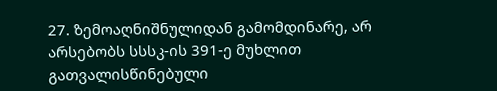27. ზემოაღნიშნულიდან გამომდინარე, არ არსებობს სსსკ-ის 391-ე მუხლით გათვალისწინებული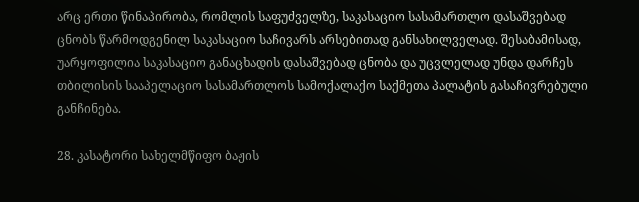არც ერთი წინაპირობა, რომლის საფუძველზე, საკასაციო სასამართლო დასაშვებად ცნობს წარმოდგენილ საკასაციო საჩივარს არსებითად განსახილველად. შესაბამისად, უარყოფილია საკასაციო განაცხადის დასაშვებად ცნობა და უცვლელად უნდა დარჩეს თბილისის სააპელაციო სასამართლოს სამოქალაქო საქმეთა პალატის გასაჩივრებული განჩინება.

28. კასატორი სახელმწიფო ბაჟის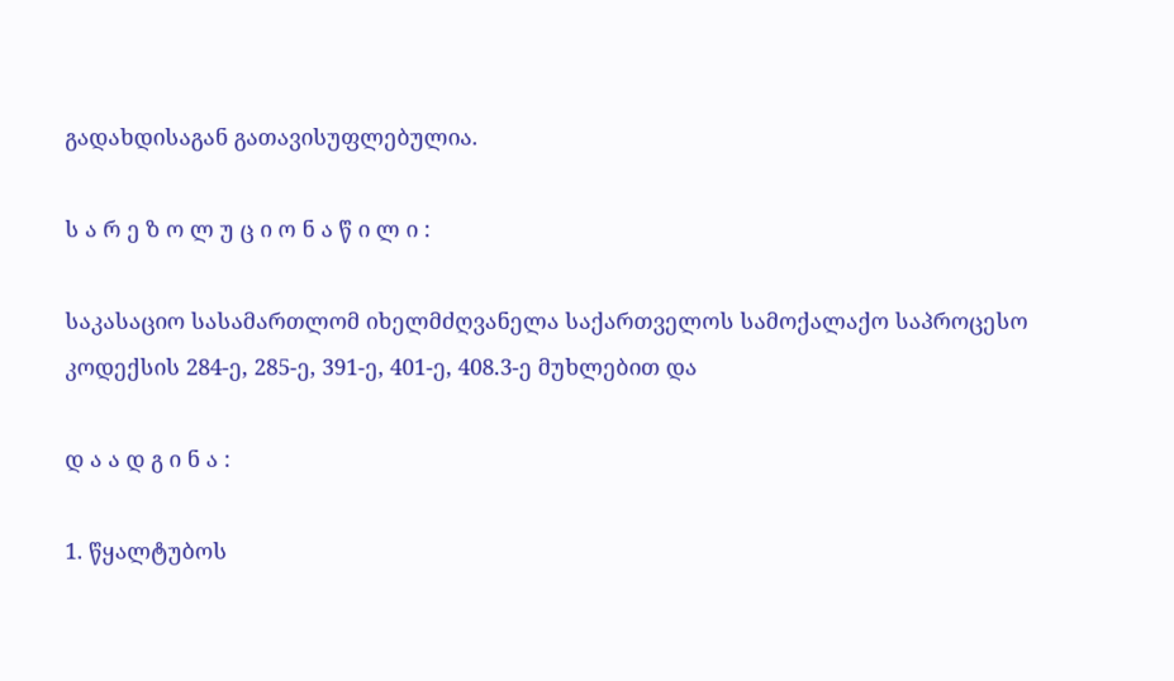გადახდისაგან გათავისუფლებულია.

ს ა რ ე ზ ო ლ უ ც ი ო ნ ა წ ი ლ ი :

საკასაციო სასამართლომ იხელმძღვანელა საქართველოს სამოქალაქო საპროცესო კოდექსის 284-ე, 285-ე, 391-ე, 401-ე, 408.3-ე მუხლებით და

დ ა ა დ გ ი ნ ა :

1. წყალტუბოს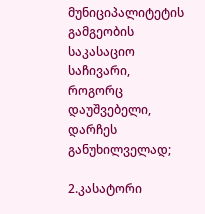მუნიციპალიტეტის გამგეობის საკასაციო საჩივარი, როგორც დაუშვებელი, დარჩეს განუხილველად;

2.კასატორი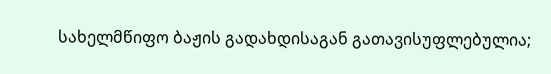სახელმწიფო ბაჟის გადახდისაგან გათავისუფლებულია;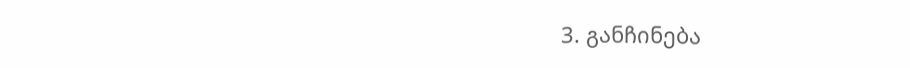3. განჩინება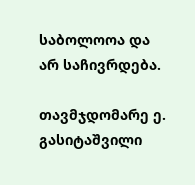საბოლოოა და არ საჩივრდება.

თავმჯდომარე ე. გასიტაშვილი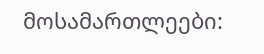მოსამართლეები: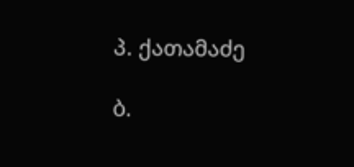პ. ქათამაძე

ბ.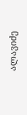ალავიძე